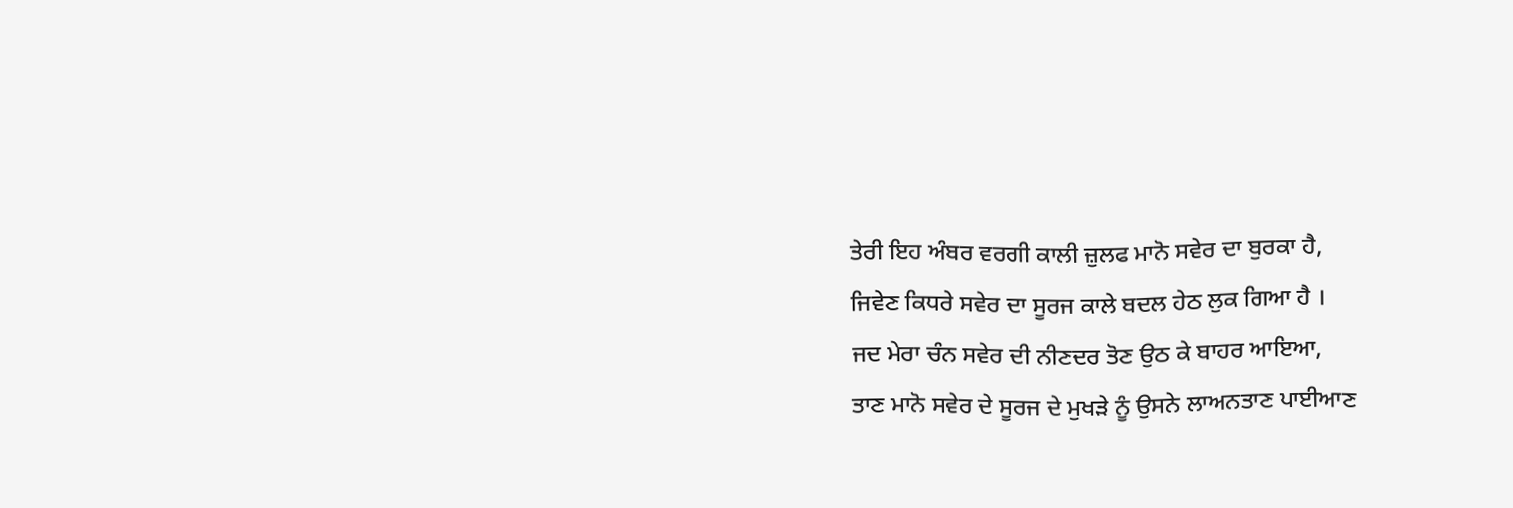ਤੇਰੀ ਇਹ ਅੰਬਰ ਵਰਗੀ ਕਾਲੀ ਜ਼ੁਲਫ ਮਾਨੋ ਸਵੇਰ ਦਾ ਬੁਰਕਾ ਹੈ,
ਜਿਵੇਣ ਕਿਧਰੇ ਸਵੇਰ ਦਾ ਸੂਰਜ ਕਾਲੇ ਬਦਲ ਹੇਠ ਲੁਕ ਗਿਆ ਹੈ ।
ਜਦ ਮੇਰਾ ਚੰਨ ਸਵੇਰ ਦੀ ਨੀਣਦਰ ਤੋਣ ਉਠ ਕੇ ਬਾਹਰ ਆਇਆ,
ਤਾਣ ਮਾਨੋ ਸਵੇਰ ਦੇ ਸੂਰਜ ਦੇ ਮੁਖੜੇ ਨੂੰ ਉਸਨੇ ਲਾਅਨਤਾਣ ਪਾਈਆਣ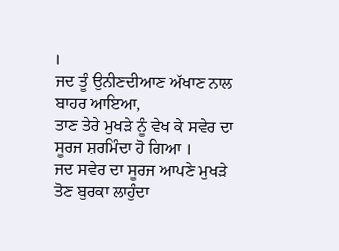।
ਜਦ ਤੂੰ ਉਨੀਣਦੀਆਣ ਅੱਖਾਣ ਨਾਲ ਬਾਹਰ ਆਇਆ,
ਤਾਣ ਤੇਰੇ ਮੁਖੜੇ ਨੂੰ ਵੇਖ ਕੇ ਸਵੇਰ ਦਾ ਸੂਰਜ ਸ਼ਰਮਿੰਦਾ ਹੋ ਗਿਆ ।
ਜਦ ਸਵੇਰ ਦਾ ਸੂਰਜ ਆਪਣੇ ਮੁਖੜੇ ਤੋਣ ਬੁਰਕਾ ਲਾਹੁੰਦਾ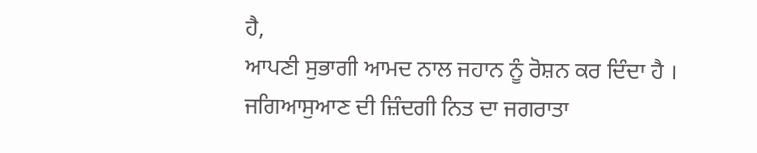ਹੈ,
ਆਪਣੀ ਸੁਭਾਗੀ ਆਮਦ ਨਾਲ ਜਹਾਨ ਨੂੰ ਰੋਸ਼ਨ ਕਰ ਦਿੰਦਾ ਹੈ ।
ਜਗਿਆਸੁਆਣ ਦੀ ਜ਼ਿੰਦਗੀ ਨਿਤ ਦਾ ਜਗਰਾਤਾ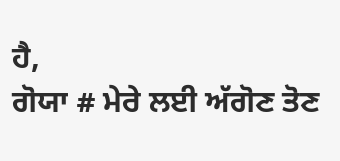ਹੈ,
ਗੋਯਾ # ਮੇਰੇ ਲਈ ਅੱਗੋਣ ਤੋਣ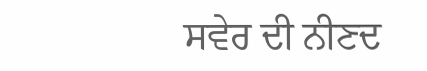ਸਵੇਰ ਦੀ ਨੀਣਦ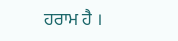ਹਰਾਮ ਹੈ ।